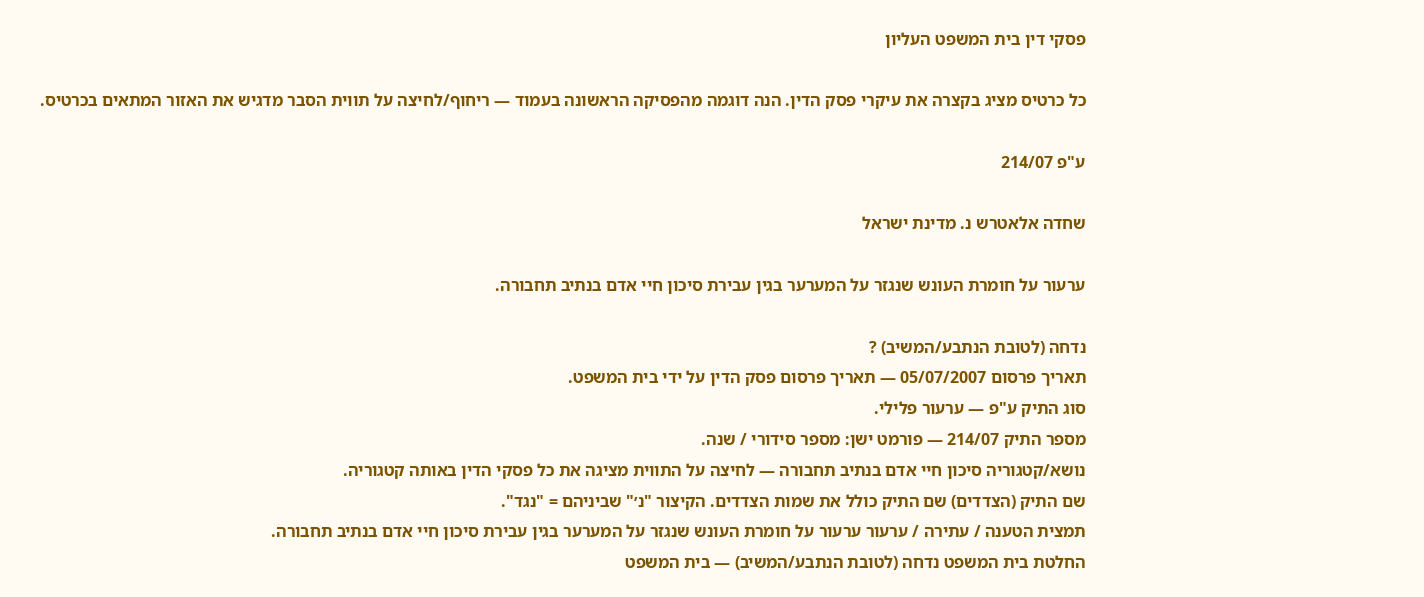פסקי דין בית המשפט העליון

כל כרטיס מציג בקצרה את עיקרי פסק הדין. הנה דוגמה מהפסיקה הראשונה בעמוד — ריחוף/לחיצה על תווית הסבר מדגיש את האזור המתאים בכרטיס.

ע"פ 214/07

שחדה אלאטרש נ. מדינת ישראל

ערעור על חומרת העונש שנגזר על המערער בגין עבירת סיכון חיי אדם בנתיב תחבורה.

נדחה (לטובת הנתבע/המשיב) ?
תאריך פרסום 05/07/2007 — תאריך פרסום פסק הדין על ידי בית המשפט.
סוג התיק ע"פ — ערעור פלילי.
מספר התיק 214/07 — פורמט ישן: מספר סידורי / שנה.
נושא/קטגוריה סיכון חיי אדם בנתיב תחבורה — לחיצה על התווית מציגה את כל פסקי הדין באותה קטגוריה.
שם התיק (הצדדים) שם התיק כולל את שמות הצדדים. הקיצור "נ׳" שביניהם = "נגד".
תמצית הטענה / עתירה / ערעור ערעור על חומרת העונש שנגזר על המערער בגין עבירת סיכון חיי אדם בנתיב תחבורה.
החלטת בית המשפט נדחה (לטובת הנתבע/המשיב) — בית המשפט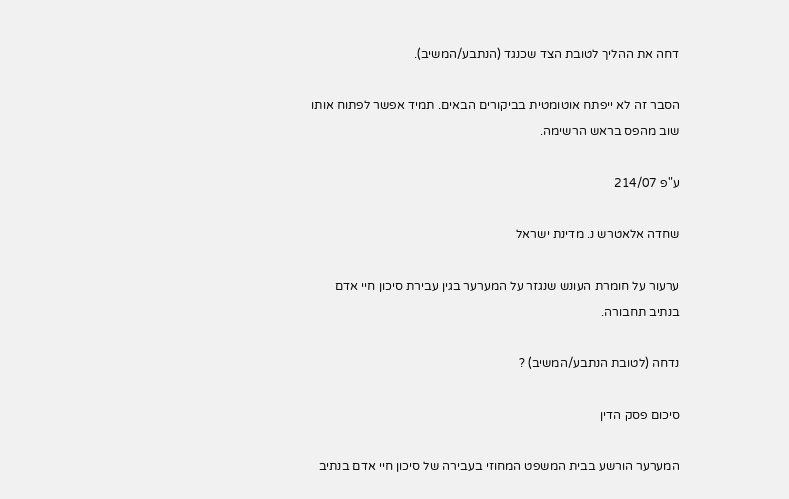דחה את ההליך לטובת הצד שכנגד (הנתבע/המשיב).

הסבר זה לא ייפתח אוטומטית בביקורים הבאים. תמיד אפשר לפתוח אותו שוב מהפס בראש הרשימה.

ע"פ 214/07

שחדה אלאטרש נ. מדינת ישראל

ערעור על חומרת העונש שנגזר על המערער בגין עבירת סיכון חיי אדם בנתיב תחבורה.

נדחה (לטובת הנתבע/המשיב) ?

סיכום פסק הדין

המערער הורשע בבית המשפט המחוזי בעבירה של סיכון חיי אדם בנתיב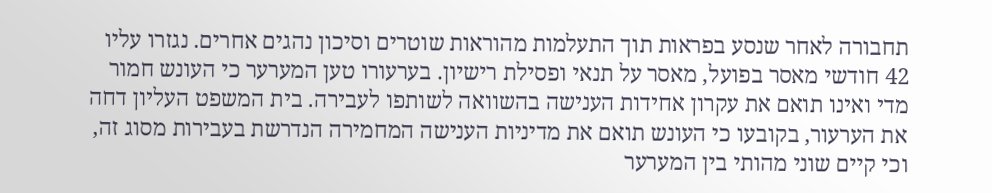תחבורה לאחר שנסע בפראות תוך התעלמות מהוראות שוטרים וסיכון נהגים אחרים. נגזרו עליו 42 חודשי מאסר בפועל, מאסר על תנאי ופסילת רישיון. בערעורו טען המערער כי העונש חמור מדי ואינו תואם את עקרון אחידות הענישה בהשוואה לשותפו לעבירה. בית המשפט העליון דחה את הערעור, בקובעו כי העונש תואם את מדיניות הענישה המחמירה הנדרשת בעבירות מסוג זה, וכי קיים שוני מהותי בין המערער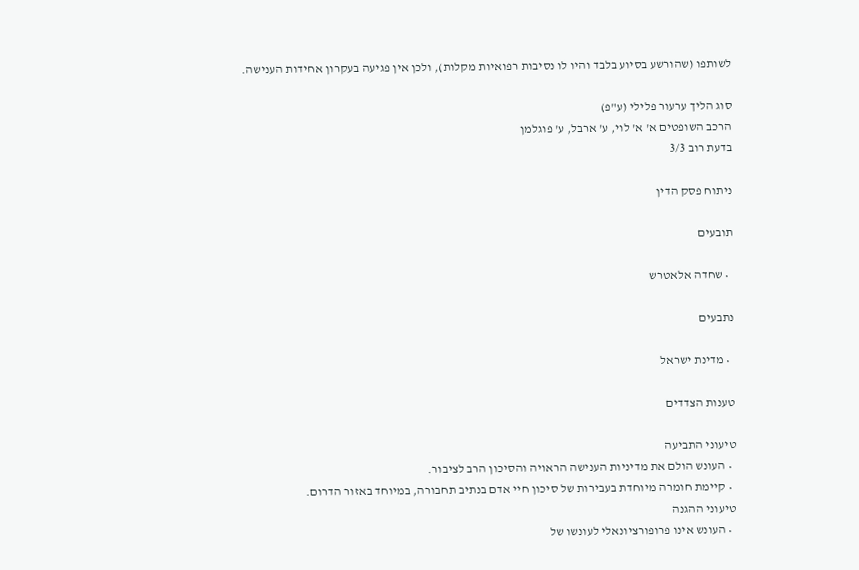לשותפו (שהורשע בסיוע בלבד והיו לו נסיבות רפואיות מקלות), ולכן אין פגיעה בעקרון אחידות הענישה.

סוג הליך ערעור פלילי (ע"פ)
הרכב השופטים א' א' לוי, ע' ארבל, ע' פוגלמן
בדעת רוב 3/3

ניתוח פסק הדין

תובעים

  • שחדה אלאטרש

נתבעים

  • מדינת ישראל

טענות הצדדים

טיעוני התביעה
  • העונש הולם את מדיניות הענישה הראויה והסיכון הרב לציבור.
  • קיימת חומרה מיוחדת בעבירות של סיכון חיי אדם בנתיב תחבורה, במיוחד באזור הדרום.
טיעוני ההגנה
  • העונש אינו פרופורציונאלי לעונשו של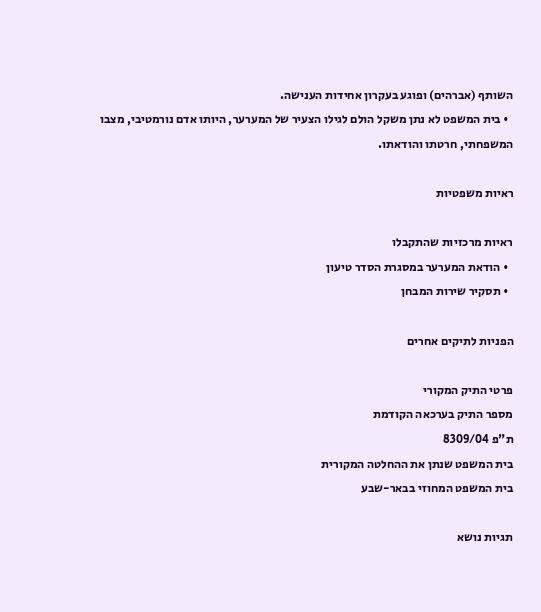השותף (אברהים) ופוגע בעקרון אחידות הענישה.
  • בית המשפט לא נתן משקל הולם לגילו הצעיר של המערער, היותו אדם נורמטיבי, מצבו המשפחתי, חרטתו והודאתו.

ראיות משפטיות

ראיות מרכזיות שהתקבלו
  • הודאת המערער במסגרת הסדר טיעון
  • תסקיר שירות המבחן

הפניות לתיקים אחרים

פרטי התיק המקורי
מספר התיק בערכאה הקודמת
ת"פ 8309/04
בית המשפט שנתן את ההחלטה המקורית
בית המשפט המחוזי בבאר-שבע

תגיות נושא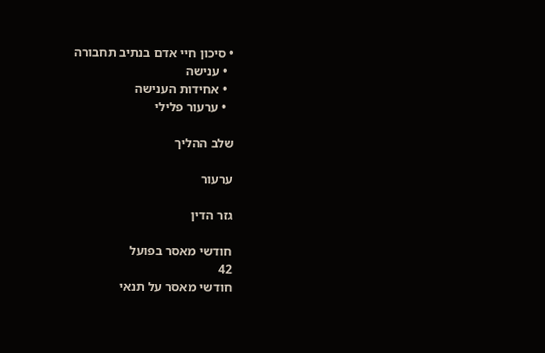• סיכון חיי אדם בנתיב תחבורה
  • ענישה
  • אחידות הענישה
  • ערעור פלילי

שלב ההליך

ערעור

גזר הדין

חודשי מאסר בפועל
42
חודשי מאסר על תנאי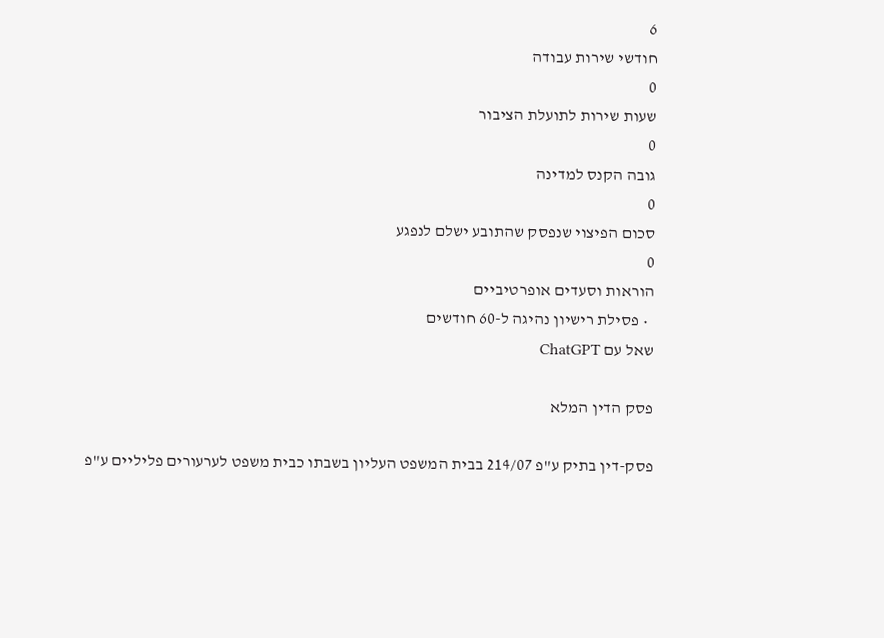6
חודשי שירות עבודה
0
שעות שירות לתועלת הציבור
0
גובה הקנס למדינה
0
סכום הפיצוי שנפסק שהתובע ישלם לנפגע
0
הוראות וסעדים אופרטיביים
  • פסילת רישיון נהיגה ל-60 חודשים
שאל עם ChatGPT

פסק הדין המלא

פסק-דין בתיק ע"פ 214/07 בבית המשפט העליון בשבתו כבית משפט לערעורים פליליים ע"פ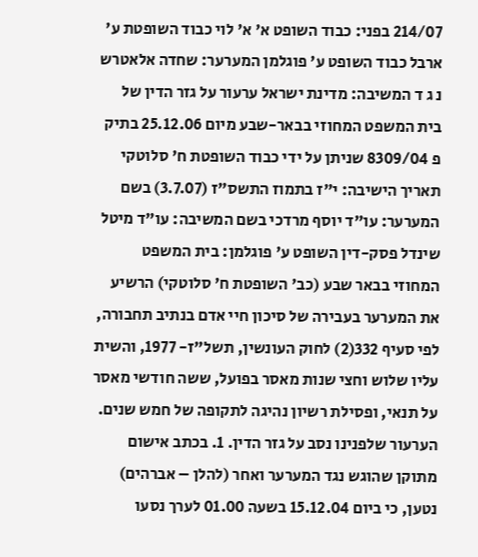214/07 בפני: כבוד השופט א' א' לוי כבוד השופטת ע' ארבל כבוד השופט ע' פוגלמן המערער: שחדה אלאטרש נ ג ד המשיבה: מדינת ישראל ערעור על גזר הדין של בית המשפט המחוזי בבאר-שבע מיום 25.12.06 בתיק פ 8309/04 שניתן על ידי כבוד השופטת ח' סלוטקי תאריך הישיבה: י"ז בתמוז התשס"ז (3.7.07) בשם המערער: עו"ד יוסף מרדכי בשם המשיבה: עו"ד מיטל שינדל פסק-דין השופט ע' פוגלמן: בית המשפט המחוזי בבאר שבע (כב' השופטת ח' סלוטקי) הרשיע את המערער בעבירה של סיכון חיי אדם בנתיב תחבורה, לפי סעיף 332(2) לחוק העונשין, תשל"ז- 1977, והשית עליו שלוש וחצי שנות מאסר בפועל, ששה חודשי מאסר על תנאי, ופסילת רשיון נהיגה לתקופה של חמש שנים. הערעור שלפנינו נסב על גזר הדין. 1. בכתב אישום מתוקן שהוגש נגד המערער ואחר (להלן – אברהים) נטען, כי ביום 15.12.04 בשעה 01.00 לערך נסעו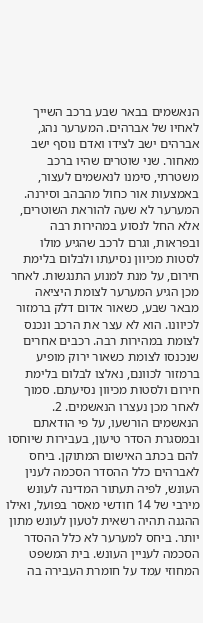הנאשמים בבאר שבע ברכב השייך לאחיו של אברהים. המערער נהג, אברהים ישב לצידו ואדם נוסף ישב מאחור. שני שוטרים שהיו ברכב משטרתי, סימנו לנאשמים לעצור, באמצעות אור כחול מהבהב וסירנה. המערער לא שעה להוראת השוטרים, אלא החל לנסוע במהירות רבה ובפראות, וגרם לרכב שהגיע מולו לסטות מכיוון נסיעתו ולבלום בלימת חירום, על מנת למנוע התנגשות. לאחר מכן הגיע המערער לצומת היציאה מבאר שבע, כשאור אדום דלק ברמזור לכיוונו. הוא לא עצר את הרכב ונכנס לצומת במהירות רבה. רכבים אחרים שנכנסו לצומת כשאור ירוק מופיע ברמזור לכוונם, נאלצו לבלום בלימת חירום ולסטות מכיוון נסיעתם. סמוך לאחר מכן נעצרו הנאשמים. 2. הנאשמים הורשעו, על פי הודאתם ובמסגרת הסדר טיעון, בעבירות שיוחסו להם בכתב האישום המתוקן. ביחס לאברהים כלל ההסדר הסכמה לענין העונש, לפיה תעתור המדינה לעונש מירבי של 14 חודשי מאסר בפועל, ואילו ההגנה תהיה רשאית לטעון לעונש מתון יותר. ביחס למערער לא כלל ההסדר הסכמה לעניין העונש. בית המשפט המחוזי עמד על חומרת העבירה בה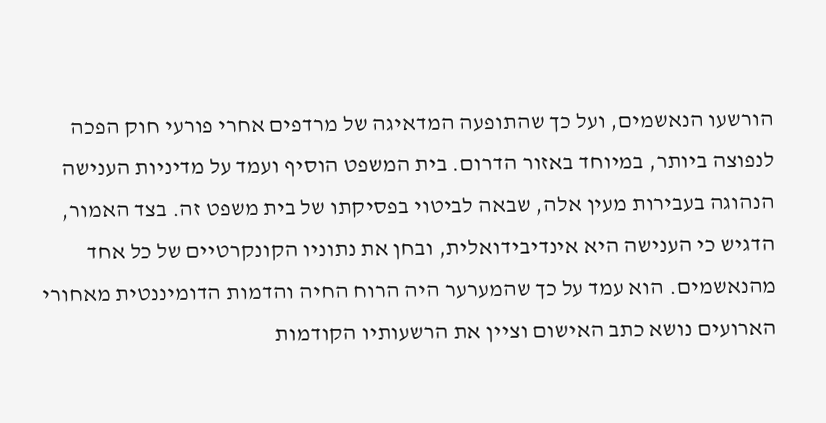הורשעו הנאשמים, ועל כך שהתופעה המדאיגה של מרדפים אחרי פורעי חוק הפכה לנפוצה ביותר, במיוחד באזור הדרום. בית המשפט הוסיף ועמד על מדיניות הענישה הנהוגה בעבירות מעין אלה, שבאה לביטוי בפסיקתו של בית משפט זה. בצד האמור, הדגיש כי הענישה היא אינדיבידואלית, ובחן את נתוניו הקונקרטיים של כל אחד מהנאשמים. הוא עמד על כך שהמערער היה הרוח החיה והדמות הדומיננטית מאחורי הארועים נושא כתב האישום וציין את הרשעותיו הקודמות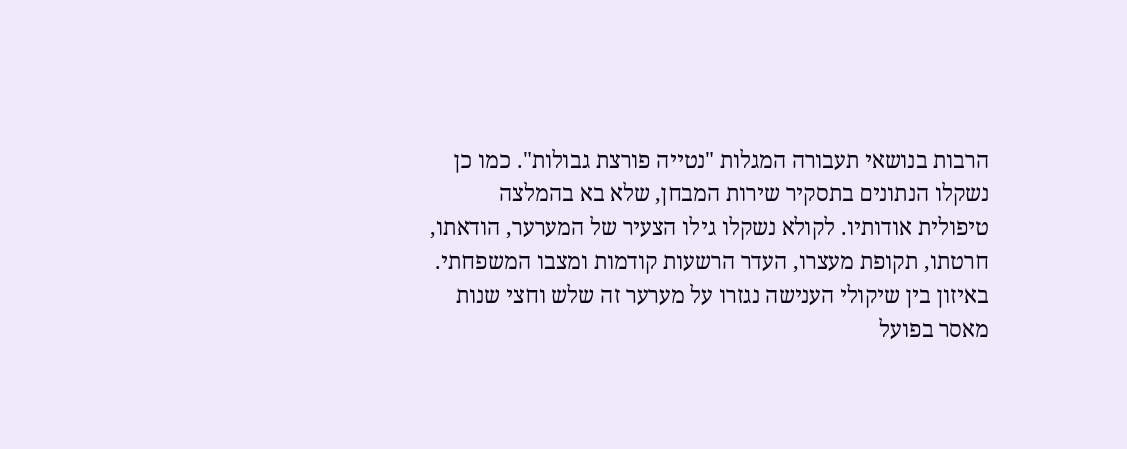הרבות בנושאי תעבורה המגלות "נטייה פורצת גבולות". כמו כן נשקלו הנתונים בתסקיר שירות המבחן, שלא בא בהמלצה טיפולית אודותיו. לקולא נשקלו גילו הצעיר של המערער, הודאתו, חרטתו, תקופת מעצרו, העדר הרשעות קודמות ומצבו המשפחתי. באיזון בין שיקולי הענישה נגזרו על מערער זה שלש וחצי שנות מאסר בפועל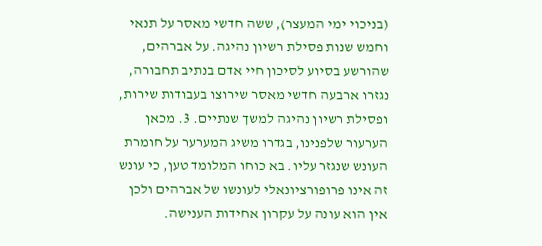(בניכוי ימי המעצר), ששה חדשי מאסר על תנאי וחמש שנות פסילת רשיון נהיגה. על אברהים, שהורשע בסיוע לסיכון חיי אדם בנתיב תחבורה, נגזרו ארבעה חדשי מאסר שירוצו בעבודות שירות, ופסילת רשיון נהיגה למשך שנתיים. 3. מכאן הערעור שלפנינו, בגדרו משיג המערער על חומרת העונש שנגזר עליו. בא כוחו המלומד טען, כי עונש זה אינו פרופורציונאלי לעונשו של אברהים ולכן אין הוא עונה על עקרון אחידות הענישה.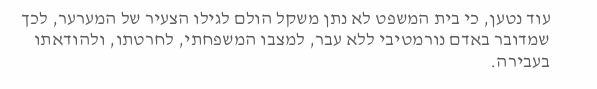עוד נטען, כי בית המשפט לא נתן משקל הולם לגילו הצעיר של המערער, לכך שמדובר באדם נורמטיבי ללא עבר, למצבו המשפחתי, לחרטתו, ולהודאתו בעבירה.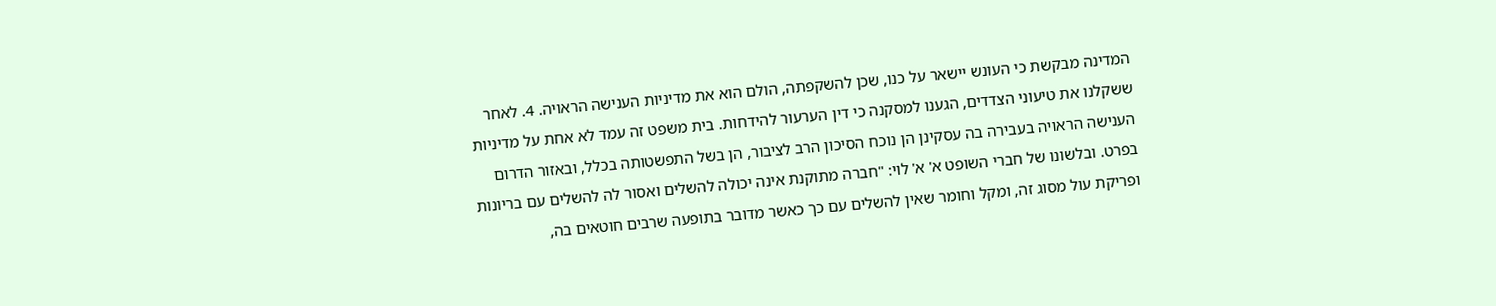המדינה מבקשת כי העונש יישאר על כנו, שכן להשקפתה, הולם הוא את מדיניות הענישה הראויה. 4. לאחר ששקלנו את טיעוני הצדדים, הגענו למסקנה כי דין הערעור להידחות. בית משפט זה עמד לא אחת על מדיניות הענישה הראויה בעבירה בה עסקינן הן נוכח הסיכון הרב לציבור, הן בשל התפשטותה בכלל, ובאזור הדרום בפרט. ובלשונו של חברי השופט א' א' לוי: "חברה מתוקנת אינה יכולה להשלים ואסור לה להשלים עם בריונות ופריקת עול מסוג זה, ומקל וחומר שאין להשלים עם כך כאשר מדובר בתופעה שרבים חוטאים בה,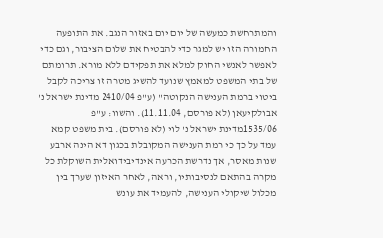והמתרחשת כמעשה של יום יום באזור הנגב. את התופעה החמורה הזו יש למגר כדי להבטיח את שלום הציבור, וגם כדי לאפשר לאנשי החוק למלא את תפקידם ללא מורא. תרומתם של בתי המשפט למאמץ שנועד להשיג מטרה זו צריכה לקבל ביטוי ברמת הענישה הנקוטה" (ע"פ 2410/04 מדינת ישראל נ' אבולקיעאן (לא פורסם, 11.11.04). והשוו: ע"פ 1535/06מדינת ישראל נ' לוי (לא פורסם). בית משפט קמא עמד על כך כי רמת הענישה המקובלת בכגון דא הינה ארבע שנות מאסר, אך נדרשת הכרעה אינדיבידואלית השוקלת כל מקרה בהתאם לנסיבותיו, וראה, לאחר האיזון שערך בין מכלול שיקולי הענישה, להעמיד את עונש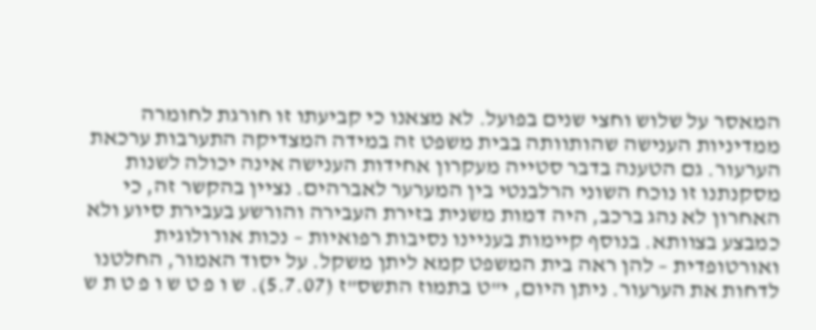המאסר על שלוש וחצי שנים בפועל. לא מצאנו כי קביעתו זו חורגת לחומרה ממדיניות הענישה שהותוותה בבית משפט זה במידה המצדיקה התערבות ערכאת הערעור. גם הטענה בדבר סטייה מעקרון אחידות הענישה אינה יכולה לשנות מסקנתנו זו נוכח השוני הרלבנטי בין המערער לאברהים. נציין בהקשר זה, כי האחרון לא נהג ברכב, היה דמות משנית בזירת העבירה והורשע בעבירת סיוע ולא כמבצע בצוותא. בנוסף קיימות בעניינו נסיבות רפואיות – נכות אורולוגית ואורטופדית – להן ראה בית המשפט קמא ליתן משקל. על יסוד האמור, החלטנו לדחות את הערעור. ניתן היום, י"ט בתמוז התשס"ז (5.7.07). ש ו פ ט ש ו פ ט ת ש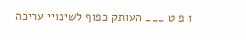ו פ ט ___ העותק כפוף לשינויי עריכה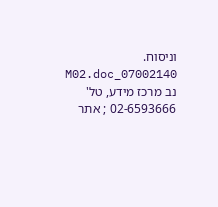וניסוח. 07002140_M02.doc נב מרכז מידע, טל' 02-6593666 ; אתר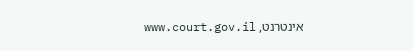אינטרנט, www.court.gov.il